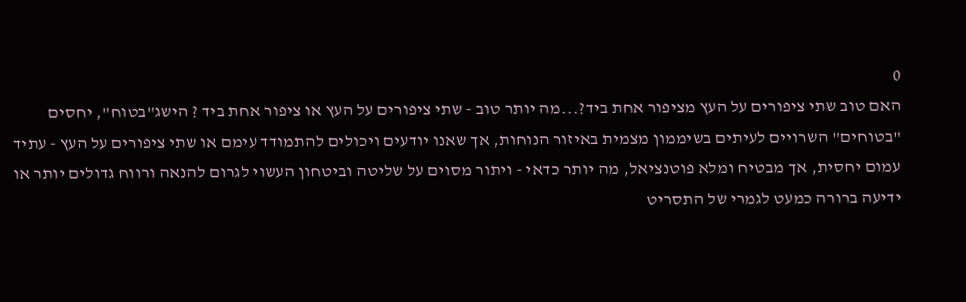0
האם טוב שתי ציפורים על העץ מציפור אחת ביד?...מה יותר טוב - שתי ציפורים על העץ או ציפור אחת ביד ? הישג"בטוח", יחסים "בטוחים" השרויים לעיתים בשיממון מצמית באיזור הנוחות, אך שאנו יודעים ויכולים להתמודד עימם או שתי ציפורים על העץ - עתיד עמום יחסית, אך מבטיח ומלא פוטנציאל, מה יותר כדאי - ויתור מסוים על שליטה וביטחון העשוי לגרום להנאה ורווח גדולים יותר או ידיעה ברורה כמעט לגמרי של התסריט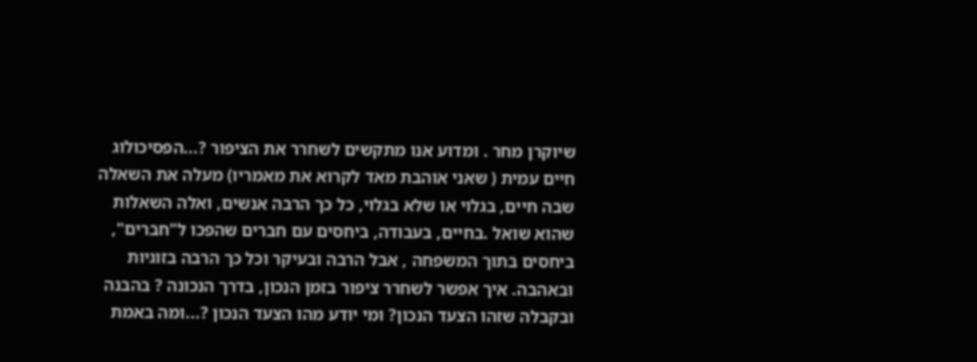שיוקרן מחר . ומדוע אנו מתקשים לשחרר את הציפור ?...הפסיכולוג חיים עמית ( שאני אוהבת מאד לקרוא את מאמריו) מעלה את השאלה שבה חיים, בגלוי או שלא בגלוי, כל כך הרבה אנשים, ואלה השאלות שהוא שואל .בחיים, בעבודה, ביחסים עם חברים שהפכו ל"חברים", ביחסים בתוך המשפחה , אבל הרבה ובעיקר וכל כך הרבה בזוגיות ובאהבה. איך אפשר לשחרר ציפור בזמן הנכון, בדרך הנכונה ? בהבנה ובקבלה שזהו הצעד הנכון? ומי יודע מהו הצעד הנכון ?...ומה באמת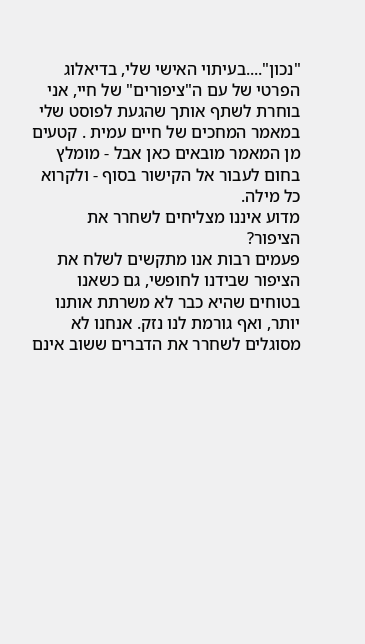"נכון"....בעיתוי האישי שלי, בדיאלוג הפרטי של עם ה"ציפורים" של חיי, אני בוחרת לשתף אותך שהגעת לפוסט שלי במאמר המחכים של חיים עמית . קטעים מן המאמר מובאים כאן אבל - מומלץ בחום לעבור אל הקישור בסוף - ולקרוא כל מילה.
מדוע איננו מצליחים לשחרר את הציפור?
פעמים רבות אנו מתקשים לשלח את הציפור שבידנו לחופשי, גם כשאנו בטוחים שהיא כבר לא משרתת אותנו יותר, ואף גורמת לנו נזק. אנחנו לא מסוגלים לשחרר את הדברים ששוב אינם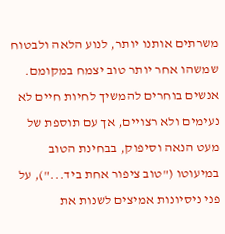משרתים אותנו יותר, לנוע הלאה ולבטוח שמשהו אחר יותר טוב יצמח במקומם. אנשים בוחרים להמשיך לחיות חיים לא נעימים ולא רצויים, אך עם תוספת של מעט הנאה וסיפוק, בבחינת הטוב במיעוטו ("טוב ציפור אחת ביד..."), על פני ניסיונות אמיצים לשנות את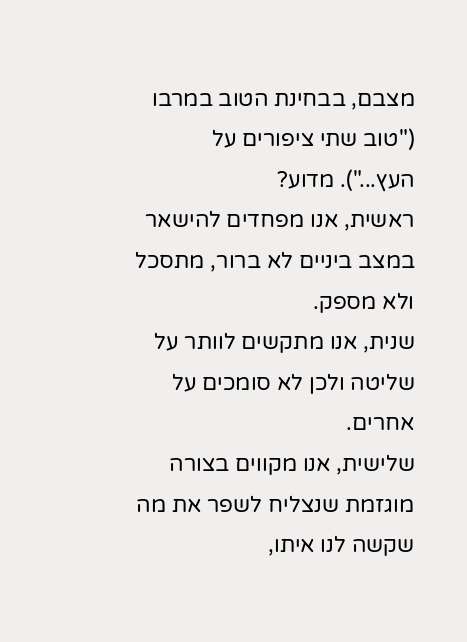מצבם, בבחינת הטוב במרבו ("טוב שתי ציפורים על העץ..."). מדוע?
ראשית, אנו מפחדים להישאר במצב ביניים לא ברור, מתסכל ולא מספק.
שנית, אנו מתקשים לוותר על שליטה ולכן לא סומכים על אחרים.
שלישית, אנו מקווים בצורה מוגזמת שנצליח לשפר את מה שקשה לנו איתו,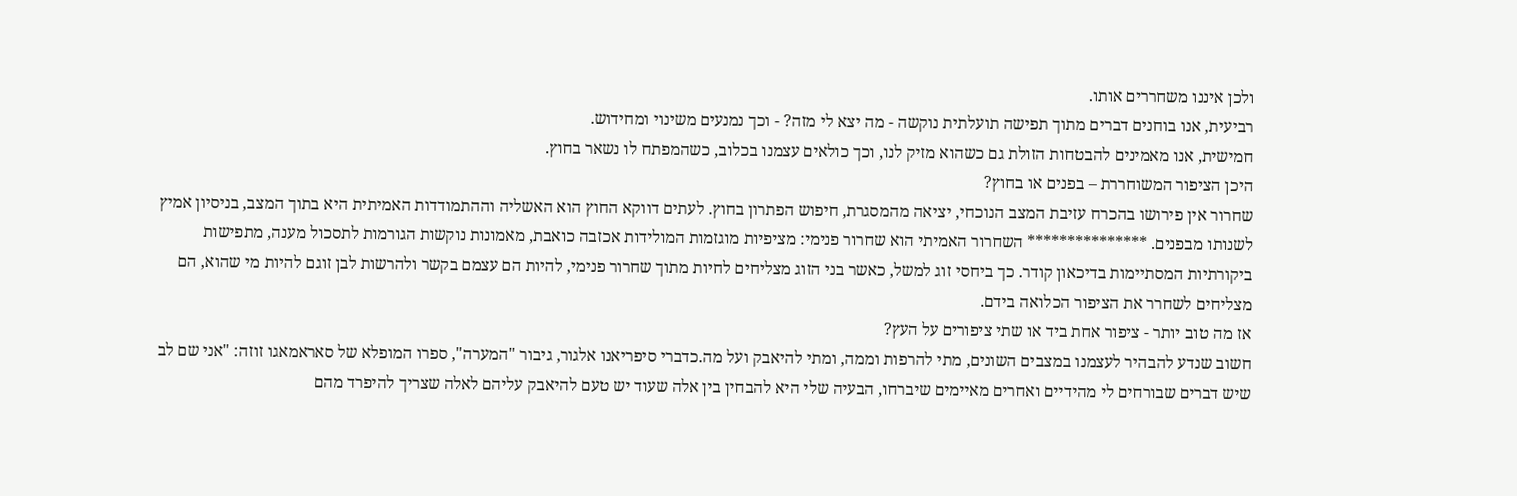ולכן איננו משחררים אותו.
רביעית, אנו בוחנים דברים מתוך תפישה תועלתית נוקשה - מה יצא לי מזה? - וכך נמנעים משינוי ומחידוש.
חמישית, אנו מאמינים להבטחות הזולת גם כשהוא מזיק לנו, וכך כולאים עצמנו בכלוב, כשהמפתח לו נשאר בחוץ.
היכן הציפור המשוחררת – בפנים או בחוץ?
שחרור אין פירושו בהכרח עזיבת המצב הנוכחי, יציאה מהמסגרת, חיפוש הפתרון בחוץ. לעתים דווקא החוץ הוא האשליה וההתמודדות האמיתית היא בתוך המצב, בניסיון אמיץ לשנותו מבפנים. *************** השחרור האמיתי הוא שחרור פנימי: מציפיות מוגזמות המולידות אכזבה כואבת, מאמונות נוקשות הגורמות לתסכול מענה, מתפישות ביקורתיות המסתיימות בדיכאון קודר. כך ביחסי זוג למשל, כאשר בני הזוג מצליחים לחיות מתוך שחרור פנימי, להיות הם עצמם בקשר ולהרשות לבן זוגם להיות מי שהוא, הם מצליחים לשחרר את הציפור הכלואה בידם.
אז מה טוב יותר - ציפור אחת ביד או שתי ציפורים על העץ?
חשוב שנדע להבהיר לעצמנו במצבים השונים, מתי להרפות וממה, ומתי להיאבק ועל מה.כדברי סיפריאנו אלגור, גיבור "המערה", ספרו המופלא של סאראמאגו זוזה: "אני שם לב שיש דברים שבורחים לי מהידיים ואחרים מאיימים שיברחו, הבעיה שלי היא להבחין בין אלה שעוד יש טעם להיאבק עליהם לאלה שצריך להיפרד מהם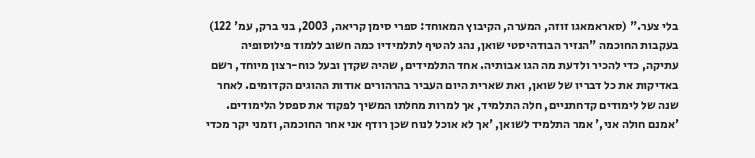בלי צער." (סאראמאגו זוזה, המערה, הקיבוץ המאוחד: ספרי סימן קריאה, 2003, בני ברק, עמ' 122)
בעקבות החוכמה "הנזיר הבודהיסטי שואן, נהג להטיף לתלמידיו כמה חשוב ללמוד פילוסופיה עתיקה, כדי להכיר ולדעת מה הגו אבותיה. אחד התלמידים, שהיה שקדן ובעל כוח-רצון מיוחד, רשם באדיקות את כל דבריו של שואן, ואת שארית היום העביר בהרהורים אודות ההוגים הקדומים. לאחר שנה של לימודים קדחתניים, חלה התלמיד, אך למרות מחלתו המשיך לפקוד את ספסל הלימודים. 'אמנם חולה אני,' אמר התלמיד לשואן, 'אך לא אוכל לנוח שכן רודף אני אחר החוכמה, וזמני יקר מכדי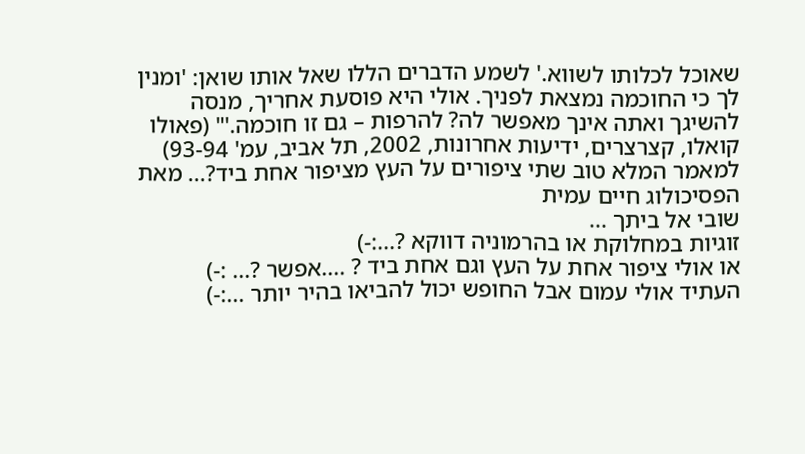שאוכל לכלותו לשווא.' לשמע הדברים הללו שאל אותו שואן: 'ומנין לך כי החוכמה נמצאת לפניך. אולי היא פוסעת אחריך, מנסה להשיגך ואתה אינך מאפשר לה? להרפות – גם זו חוכמה.'" (פאולו קואלו, קצרצרים, ידיעות אחרונות, 2002, תל אביב, עמ' 93-94)
למאמר המלא טוב שתי ציפורים על העץ מציפור אחת ביד?... מאת הפסיכולוג חיים עמית
שובי אל ביתך ...
זוגיות במחלוקת או בהרמוניה דווקא ?...:-)
או אולי ציפור אחת על העץ וגם אחת ביד ? ....אפשר ?... :-)
העתיד אולי עמום אבל החופש יכול להביאו בהיר יותר ...:-)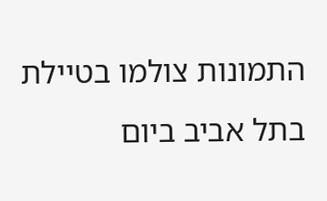התמונות צולמו בטיילת בתל אביב ביום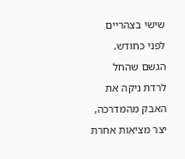שישי בצהריים לפני כחודש. הגשם שהחל לרדת ניקה את האבק מהמדרכה, יצר מציאות אחרת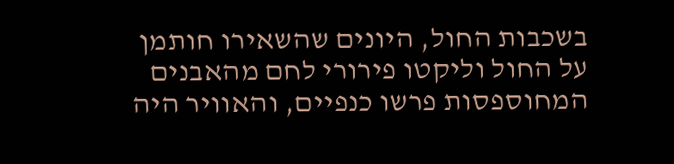בשכבות החול, היונים שהשאירו חותמן על החול וליקטו פירורי לחם מהאבנים המחוספסות פרשו כנפיים, והאוויר היה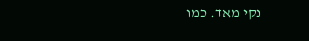נקי מאד. כמו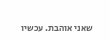שאני אוהבת. עכשיו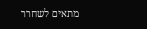מתאים לשחרר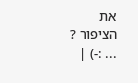את הציפור ? ... :-) |